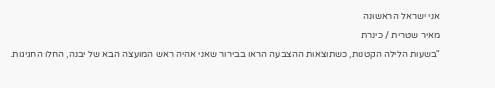אני ישראל הראשונה
מאיר שטרית / כינרת
"בשעות הלילה הקטנות, כשתוצאות ההצבעה הראו בבירור שאני אהיה ראש המועצה הבא של יבנה, החלו החגיגות.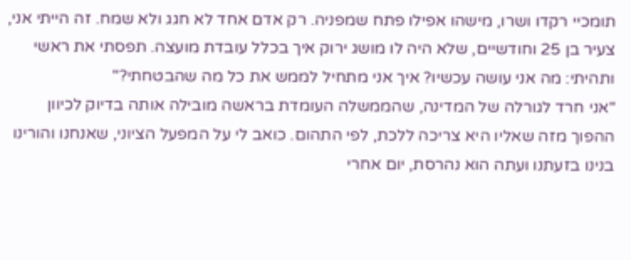תומכיי רקדו ושרו, מישהו אפילו פתח שמפניה. רק אדם אחד לא חגג ולא שמח. זה הייתי אני, צעיר בן 25 וחודשיים, שלא היה לו מושג ירוק איך בכלל עובדת מועצה. תפסתי את ראשי ותהיתי: מה אני עושה עכשיו? איך אני מתחיל לממש את כל מה שהבטחתי?"
"אני חרד לגורלה של המדינה, שהממשלה העומדת בראשה מובילה אותה בדיוק לכיוון ההפוך מזה שאליו היא צריכה ללכת, לפי התהום. כואב לי על המפעל הציוני, שאנחנו והורינו בנינו בזעתנו ועתה הוא נהרסת, יום אחרי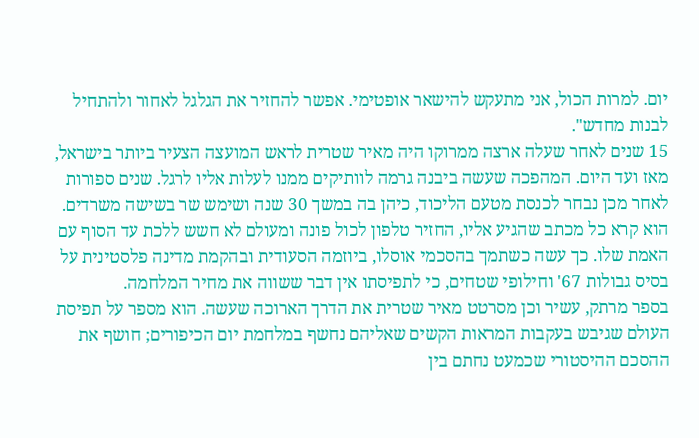יום. למרות הכול, אני מתעקש להישאר אופטימי. אפשר להחזיר את הגלגל לאחור ולהתחיל לבנות מחדש".
15 שנים לאחר שעלה ארצה ממרוקו היה מאיר שטרית לראש המועצה הצעיר ביותר בישראל, מאז ועד היום. המהפכה שעשה ביבנה גרמה לוותיקים ממנו לעלות אליו לרגל. שנים ספורות לאחר מכן נבחר לכנסת מטעם הליכוד, כיהן בה במשך 30 שנה ושימש שר בשישה משרדים. הוא קרא כל מכתב שהגיע אליו, החזיר טלפון לכול פונה ומעולם לא חשש ללכת עד הסוף עם האמת שלו. כך עשה כשתמך בהסכמי אוסלו, ביוזמה הסעודית ובהקמת מדינה פלסטינית על בסיס גבולות 67' וחילופי שטחים, כי לתפיסתו אין דבר ששווה את מחיר המלחמה.
בספר מרתק, עשיר וכן מסרטט מאיר שטרית את הדרך הארוכה שעשה. הוא מספר על תפיסת העולם שגיבש בעקבות המראות הקשים שאליהם נחשף במלחמת יום הכיפורים; חושף את ההסכם ההיסטורי שכמעט נחתם בין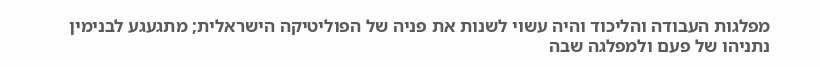מפלגות העבודה והליכוד והיה עשוי לשנות את פניה של הפוליטיקה הישראלית; מתגעגע לבנימין נתניהו של פעם ולמפלגה שבה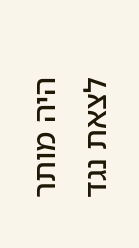היה מותר לצאת נגד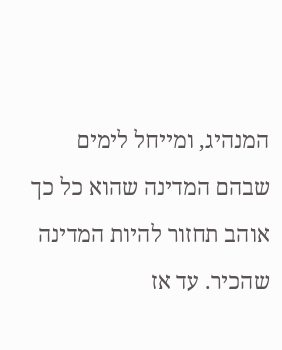המנהיג, ומייחל לימים שבהם המדינה שהוא כל כך אוהב תחזור להיות המדינה שהכיר. עד אז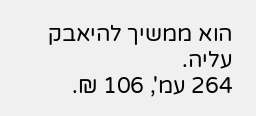הוא ממשיך להיאבק עליה.
264 עמ', 106 ₪.